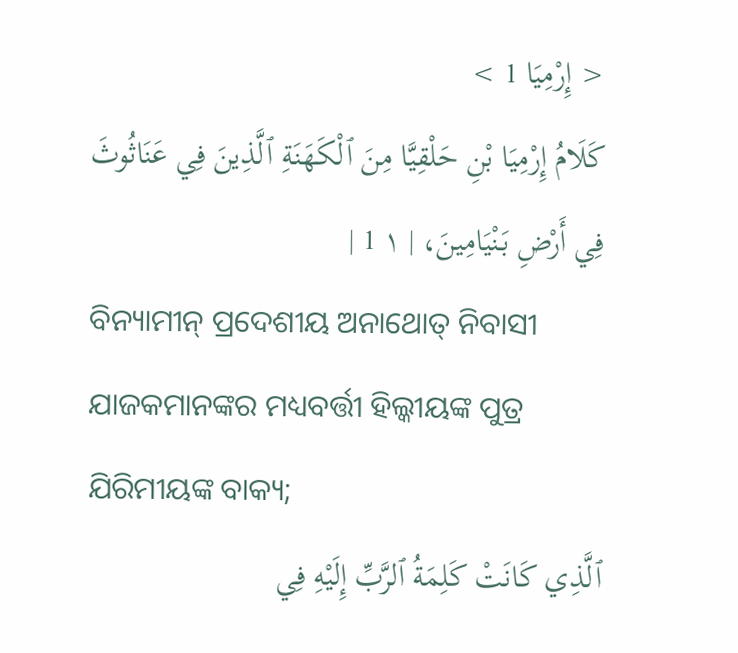< إِرْمِيَا 1 >
كَلَامُ إِرْمِيَا بْنِ حَلْقِيَّا مِنَ ٱلْكَهَنَةِ ٱلَّذِينَ فِي عَنَاثُوثَ فِي أَرْضِ بَنْيَامِينَ، | ١ 1 |
ବିନ୍ୟାମୀନ୍ ପ୍ରଦେଶୀୟ ଅନାଥୋତ୍ ନିବାସୀ ଯାଜକମାନଙ୍କର ମଧ୍ୟବର୍ତ୍ତୀ ହିଲ୍କୀୟଙ୍କ ପୁତ୍ର ଯିରିମୀୟଙ୍କ ବାକ୍ୟ;
ٱلَّذِي كَانَتْ كَلِمَةُ ٱلرَّبِّ إِلَيْهِ فِي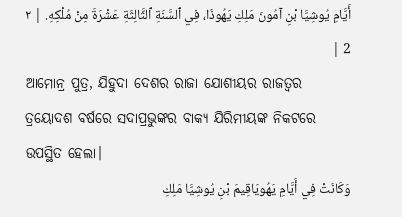أَيَّامِ يُوشِيَّا بْنِ آمُونَ مَلِكِ يَهُوذَا، فِي ٱلسَّنَةِ ٱلثَّالِثَةِ عَشْرَةَ مِنْ مُلْكِهِ. | ٢ 2 |
ଆମୋନ୍ର ପୁତ୍ର, ଯିହୁଦା ଦେଶର ରାଜା ଯୋଶୀୟର ରାଜତ୍ଵର ତ୍ରୟୋଦଶ ବର୍ଷରେ ସଦାପ୍ରଭୁଙ୍କର ବାକ୍ୟ ଯିରିମୀୟଙ୍କ ନିକଟରେ ଉପସ୍ଥିତ ହେଲା।
وَكَانَتْ فِي أَيَّامِ يَهُويَاقِيمَ بْنِ يُوشِيَّا مَلِكِ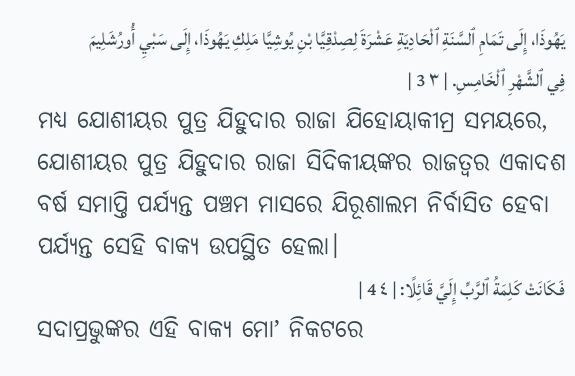يَهُوذَا، إِلَى تَمَامِ ٱلسَّنَةِ ٱلْحَادِيَةِ عَشْرَةَ لِصِدْقِيَّا بْنِ يُوشِيَّا مَلِكِ يَهُوذَا، إِلَى سَبْيِ أُورُشَلِيمَ فِي ٱلشَّهْرِ ٱلْخَامِسِ. | ٣ 3 |
ମଧ୍ୟ ଯୋଶୀୟର ପୁତ୍ର ଯିହୁଦାର ରାଜା ଯିହୋୟାକୀମ୍ର ସମୟରେ, ଯୋଶୀୟର ପୁତ୍ର ଯିହୁଦାର ରାଜା ସିଦିକୀୟଙ୍କର ରାଜତ୍ଵର ଏକାଦଶ ବର୍ଷ ସମାପ୍ତି ପର୍ଯ୍ୟନ୍ତ ପଞ୍ଚମ ମାସରେ ଯିରୂଶାଲମ ନିର୍ବାସିତ ହେବା ପର୍ଯ୍ୟନ୍ତ ସେହି ବାକ୍ୟ ଉପସ୍ଥିତ ହେଲା।
فَكَانَتْ كَلِمَةُ ٱلرَّبِّ إِلَيَّ قَائِلًا: | ٤ 4 |
ସଦାପ୍ରଭୁଙ୍କର ଏହି ବାକ୍ୟ ମୋʼ ନିକଟରେ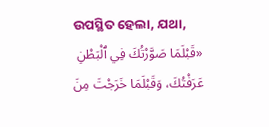ଉପସ୍ଥିତ ହେଲା, ଯଥା,
«قَبْلَمَا صَوَّرْتُكَ فِي ٱلْبَطْنِ عَرَفْتُكَ، وَقَبْلَمَا خَرَجْتَ مِنَ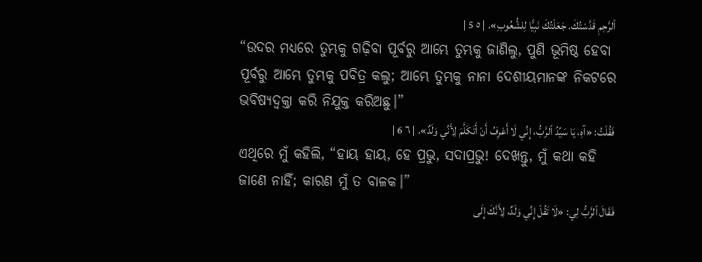ٱلرَّحِمِ قَدَّسْتُكَ. جَعَلْتُكَ نَبِيًّا لِلشُّعُوبِ». | ٥ 5 |
“ଉଦର ମଧ୍ୟରେ ତୁମ୍ଭକୁ ଗଢ଼ିବା ପୂର୍ବରୁ ଆମ୍ଭେ ତୁମ୍ଭକୁ ଜାଣିଲୁ, ପୁଣି ଭୂମିଷ୍ଠ ହେବା ପୂର୍ବରୁ ଆମ୍ଭେ ତୁମ୍ଭକୁ ପବିତ୍ର କଲୁ; ଆମ୍ଭେ ତୁମ୍ଭକୁ ନାନା ଦେଶୀୟମାନଙ୍କ ନିକଟରେ ଭବିଷ୍ୟଦ୍ବକ୍ତା କରି ନିଯୁକ୍ତ କରିଅଛୁ।”
فَقُلْتُ: «آهِ، يَا سَيِّدُ ٱلرَّبُّ، إِنِّي لَا أَعْرِفُ أَنْ أَتَكَلَّمَ لِأَنِّي وَلَدٌ». | ٦ 6 |
ଏଥିରେ ମୁଁ କହିଲି, “ହାୟ ହାୟ, ହେ ପ୍ରଭୁ, ସଦାପ୍ରଭୁ! ଦେଖନ୍ତୁ, ମୁଁ କଥା କହି ଜାଣେ ନାହିଁ; କାରଣ ମୁଁ ତ ବାଳକ।”
فَقَالَ ٱلرَّبُّ لِي: «لَا تَقُلْ إِنِّي وَلَدٌ، لِأَنَّكَ إِلَى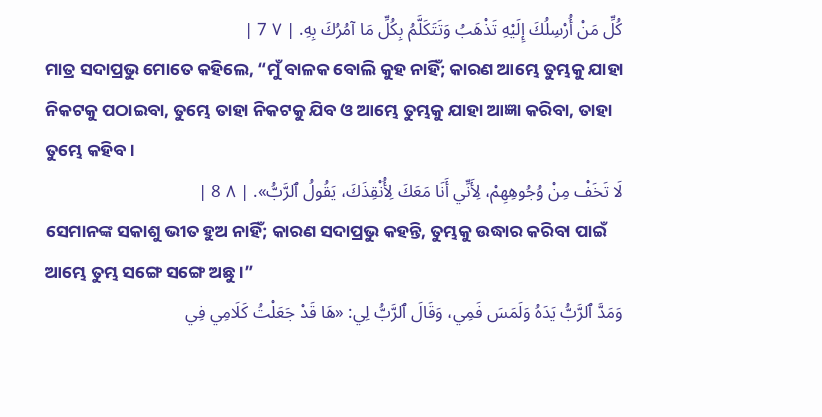كُلِّ مَنْ أُرْسِلُكَ إِلَيْهِ تَذْهَبُ وَتَتَكَلَّمُ بِكُلِّ مَا آمُرُكَ بِهِ. | ٧ 7 |
ମାତ୍ର ସଦାପ୍ରଭୁ ମୋତେ କହିଲେ, “ମୁଁ ବାଳକ ବୋଲି କୁହ ନାହିଁ; କାରଣ ଆମ୍ଭେ ତୁମ୍ଭକୁ ଯାହା ନିକଟକୁ ପଠାଇବା, ତୁମ୍ଭେ ତାହା ନିକଟକୁ ଯିବ ଓ ଆମ୍ଭେ ତୁମ୍ଭକୁ ଯାହା ଆଜ୍ଞା କରିବା, ତାହା ତୁମ୍ଭେ କହିବ।
لَا تَخَفْ مِنْ وُجُوهِهِمْ، لِأَنِّي أَنَا مَعَكَ لِأُنْقِذَكَ، يَقُولُ ٱلرَّبُّ». | ٨ 8 |
ସେମାନଙ୍କ ସକାଶୁ ଭୀତ ହୁଅ ନାହିଁ; କାରଣ ସଦାପ୍ରଭୁ କହନ୍ତି, ତୁମ୍ଭକୁ ଉଦ୍ଧାର କରିବା ପାଇଁ ଆମ୍ଭେ ତୁମ୍ଭ ସଙ୍ଗେ ସଙ୍ଗେ ଅଛୁ।”
وَمَدَّ ٱلرَّبُّ يَدَهُ وَلَمَسَ فَمِي، وَقَالَ ٱلرَّبُّ لِي: «هَا قَدْ جَعَلْتُ كَلَامِي فِي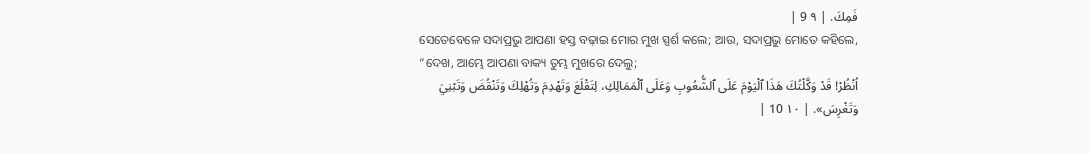فَمِكَ. | ٩ 9 |
ସେତେବେଳେ ସଦାପ୍ରଭୁ ଆପଣା ହସ୍ତ ବଢ଼ାଇ ମୋର ମୁଖ ସ୍ପର୍ଶ କଲେ; ଆଉ, ସଦାପ୍ରଭୁ ମୋତେ କହିଲେ, “ଦେଖ, ଆମ୍ଭେ ଆପଣା ବାକ୍ୟ ତୁମ୍ଭ ମୁଖରେ ଦେଲୁ;
اُنْظُرْ! قَدْ وَكَّلْتُكَ هَذَا ٱلْيَوْمَ عَلَى ٱلشُّعُوبِ وَعَلَى ٱلْمَمَالِكِ، لِتَقْلَعَ وَتَهْدِمَ وَتُهْلِكَ وَتَنْقُضَ وَتَبْنِيَ وَتَغْرِسَ». | ١٠ 10 |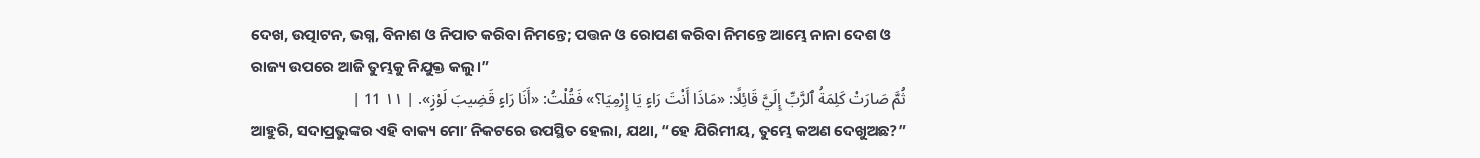ଦେଖ, ଉତ୍ପାଟନ, ଭଗ୍ନ, ବିନାଶ ଓ ନିପାତ କରିବା ନିମନ୍ତେ; ପତ୍ତନ ଓ ରୋପଣ କରିବା ନିମନ୍ତେ ଆମ୍ଭେ ନାନା ଦେଶ ଓ ରାଜ୍ୟ ଉପରେ ଆଜି ତୁମ୍ଭକୁ ନିଯୁକ୍ତ କଲୁ।”
ثُمَّ صَارَتْ كَلِمَةُ ٱلرَّبِّ إِلَيَّ قَائِلًا: «مَاذَا أَنْتَ رَاءٍ يَا إِرْمِيَا؟» فَقُلْتُ: «أَنَا رَاءٍ قَضِيبَ لَوْزٍ». | ١١ 11 |
ଆହୁରି, ସଦାପ୍ରଭୁଙ୍କର ଏହି ବାକ୍ୟ ମୋʼ ନିକଟରେ ଉପସ୍ଥିତ ହେଲା, ଯଥା, “ହେ ଯିରିମୀୟ, ତୁମ୍ଭେ କଅଣ ଦେଖୁଅଛ?”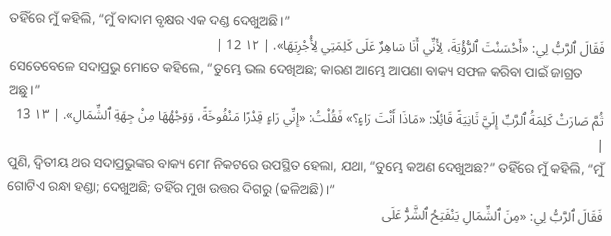ତହିଁରେ ମୁଁ କହିଲି, “ମୁଁ ବାଦାମ ବୃକ୍ଷର ଏକ ଦଣ୍ଡ ଦେଖୁଅଛି।”
فَقَالَ ٱلرَّبُّ لِي: «أَحْسَنْتَ ٱلرُّؤْيَةَ، لِأَنِّي أَنَا سَاهِرٌ عَلَى كَلِمَتِي لِأُجْرِيَهَا». | ١٢ 12 |
ସେତେବେଳେ ସଦାପ୍ରଭୁ ମୋତେ କହିଲେ, “ତୁମ୍ଭେ ଭଲ ଦେଖିଅଛ; କାରଣ ଆମ୍ଭେ ଆପଣା ବାକ୍ୟ ସଫଳ କରିବା ପାଇଁ ଜାଗ୍ରତ ଅଛୁ।”
ثُمَّ صَارَتْ كَلِمَةُ ٱلرَّبِّ إِلَيَّ ثَانِيَةً قَائِلًا: «مَاذَا أَنْتَ رَاءٍ؟» فَقُلْتُ: «إِنِّي رَاءٍ قِدْرًا مَنْفُوخَةً، وَوَجْهُهَا مِنْ جِهَةِ ٱلشِّمَالِ». | ١٣ 13 |
ପୁଣି, ଦ୍ୱିତୀୟ ଥର ସଦାପ୍ରଭୁଙ୍କର ବାକ୍ୟ ମୋʼ ନିକଟରେ ଉପସ୍ଥିତ ହେଲା, ଯଥା, “ତୁମ୍ଭେ କଅଣ ଦେଖୁଅଛ?” ତହିଁରେ ମୁଁ କହିଲି, “ମୁଁ ଗୋଟିଏ ରନ୍ଧା ହଣ୍ଡା; ଦେଖୁଅଛି; ତହିଁର ମୁଖ ଉତ୍ତର ଦିଗରୁ (ଢଳିଅଛି)।”
فَقَالَ ٱلرَّبُّ لِي: «مِنَ ٱلشِّمَالِ يَنْفَتِحُ ٱلشَّرُّ عَلَى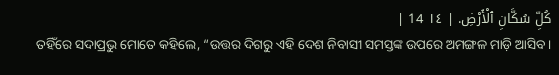كُلِّ سُكَّانِ ٱلْأَرْضِ. | ١٤ 14 |
ତହିଁରେ ସଦାପ୍ରଭୁ ମୋତେ କହିଲେ, “ଉତ୍ତର ଦିଗରୁ ଏହି ଦେଶ ନିବାସୀ ସମସ୍ତଙ୍କ ଉପରେ ଅମଙ୍ଗଳ ମାଡ଼ି ଆସିବ।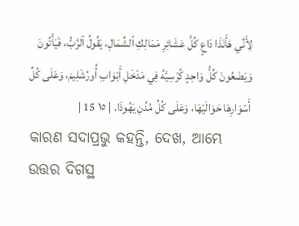لِأَنِّي هَأَنَذَا دَاعٍ كُلَّ عَشَائِرِ مَمَالِكِ ٱلشِّمَالِ، يَقُولُ ٱلرَّبُّ، فَيَأْتُونَ وَيَضَعُونَ كُلُّ وَاحِدٍ كُرْسِيَّهُ فِي مَدْخَلِ أَبْوَابِ أُورُشَلِيمَ، وَعَلَى كُلِّ أَسْوَارِهَا حَوَالَيْهَا، وَعَلَى كُلِّ مُدُنِ يَهُوذَا. | ١٥ 15 |
କାରଣ ସଦାପ୍ରଭୁ କହନ୍ତି, ଦେଖ, ଆମ୍ଭେ ଉତ୍ତର ଦିଗସ୍ଥ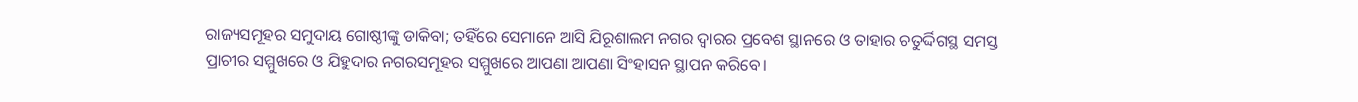ରାଜ୍ୟସମୂହର ସମୁଦାୟ ଗୋଷ୍ଠୀଙ୍କୁ ଡାକିବା; ତହିଁରେ ସେମାନେ ଆସି ଯିରୂଶାଲମ ନଗର ଦ୍ୱାରର ପ୍ରବେଶ ସ୍ଥାନରେ ଓ ତାହାର ଚତୁର୍ଦ୍ଦିଗସ୍ଥ ସମସ୍ତ ପ୍ରାଚୀର ସମ୍ମୁଖରେ ଓ ଯିହୁଦାର ନଗରସମୂହର ସମ୍ମୁଖରେ ଆପଣା ଆପଣା ସିଂହାସନ ସ୍ଥାପନ କରିବେ।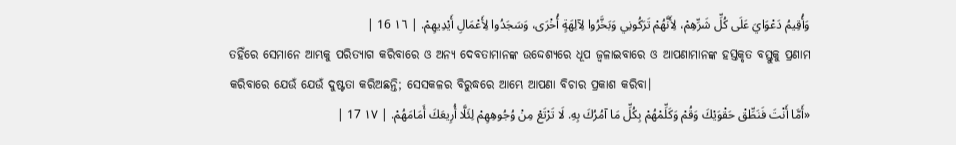وَأُقِيمُ دَعْوَايَ عَلَى كُلِّ شَرِّهِمْ، لِأَنَّهُمْ تَرَكُونِي وَبَخَّرُوا لِآلِهَةٍ أُخْرَى، وَسَجَدُوا لِأَعْمَالِ أَيْدِيهِمْ. | ١٦ 16 |
ତହିଁରେ ସେମାନେ ଆମ୍ଭକୁ ପରିତ୍ୟାଗ କରିବାରେ ଓ ଅନ୍ୟ ଦେବତାମାନଙ୍କ ଉଦ୍ଦେଶ୍ୟରେ ଧୂପ ଜ୍ୱଳାଇବାରେ ଓ ଆପଣାମାନଙ୍କ ହସ୍ତକୃତ ବସ୍ତୁକୁ ପ୍ରଣାମ କରିବାରେ ଯେଉଁ ଯେଉଁ ଦୁଷ୍ଟତା କରିଅଛନ୍ତି; ସେସକଳର ବିରୁଦ୍ଧରେ ଆମ୍ଭେ ଆପଣା ବିଚାର ପ୍ରକାଶ କରିବା।
«أَمَّا أَنْتَ فَنَطِّقْ حَقْوَيْكَ وَقُمْ وَكَلِّمْهُمْ بِكُلِّ مَا آمُرُكَ بِهِ. لَا تَرْتَعْ مِنْ وُجُوهِهِمْ لِئَلَّا أُرِيعَكَ أَمَامَهُمْ. | ١٧ 17 |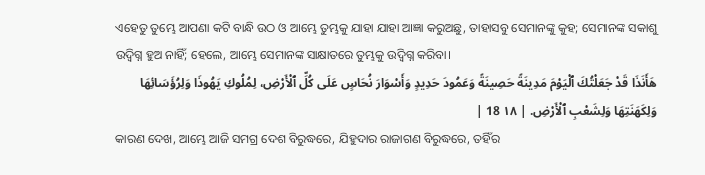ଏହେତୁ ତୁମ୍ଭେ ଆପଣା କଟି ବାନ୍ଧି ଉଠ ଓ ଆମ୍ଭେ ତୁମ୍ଭକୁ ଯାହା ଯାହା ଆଜ୍ଞା କରୁଅଛୁ, ତାହାସବୁ ସେମାନଙ୍କୁ କୁହ; ସେମାନଙ୍କ ସକାଶୁ ଉଦ୍ବିଗ୍ନ ହୁଅ ନାହିଁ; ହେଲେ, ଆମ୍ଭେ ସେମାନଙ୍କ ସାକ୍ଷାତରେ ତୁମ୍ଭକୁ ଉଦ୍ବିଗ୍ନ କରିବା।
هَأَنَذَا قَدْ جَعَلْتُكَ ٱلْيَوْمَ مَدِينَةً حَصِينَةً وَعَمُودَ حَدِيدٍ وَأَسْوَارَ نُحَاسٍ عَلَى كُلِّ ٱلْأَرْضِ، لِمُلُوكِ يَهُوذَا وَلِرُؤَسَائِهَا وَلِكَهَنَتِهَا وَلِشَعْبِ ٱلْأَرْضِ. | ١٨ 18 |
କାରଣ ଦେଖ, ଆମ୍ଭେ ଆଜି ସମଗ୍ର ଦେଶ ବିରୁଦ୍ଧରେ, ଯିହୁଦାର ରାଜାଗଣ ବିରୁଦ୍ଧରେ, ତହିଁର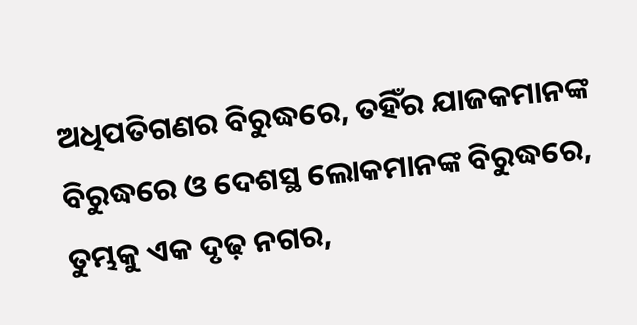ଅଧିପତିଗଣର ବିରୁଦ୍ଧରେ, ତହିଁର ଯାଜକମାନଙ୍କ ବିରୁଦ୍ଧରେ ଓ ଦେଶସ୍ଥ ଲୋକମାନଙ୍କ ବିରୁଦ୍ଧରେ, ତୁମ୍ଭକୁ ଏକ ଦୃଢ଼ ନଗର,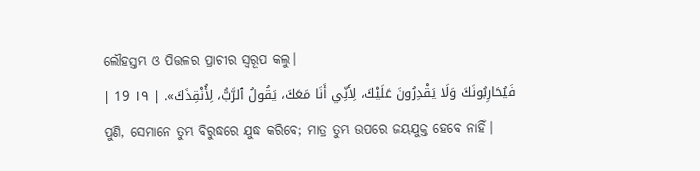ଲୌହସ୍ତମ୍ଭ ଓ ପିତ୍ତଳର ପ୍ରାଚୀର ସ୍ୱରୂପ କଲୁ।
فَيُحَارِبُونَكَ وَلَا يَقْدِرُونَ عَلَيْكَ، لِأَنِّي أَنَا مَعَكَ، يَقُولُ ٱلرَّبُّ، لِأُنْقِذَكَ». | ١٩ 19 |
ପୁଣି, ସେମାନେ ତୁମ୍ଭ ବିରୁଦ୍ଧରେ ଯୁଦ୍ଧ କରିବେ; ମାତ୍ର ତୁମ୍ଭ ଉପରେ ଜୟଯୁକ୍ତ ହେବେ ନାହିଁ।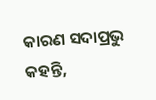କାରଣ ସଦାପ୍ରଭୁ କହନ୍ତି,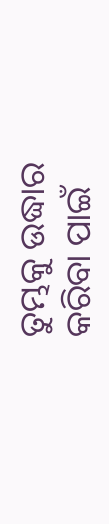ତୁମ୍ଭକୁ ଉଦ୍ଧାର କରିବା ପାଇଁ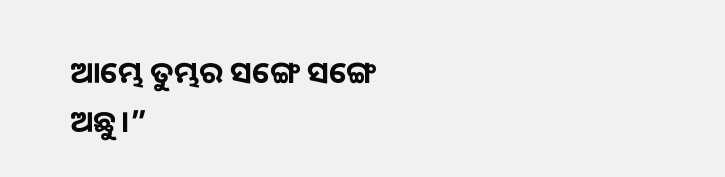ଆମ୍ଭେ ତୁମ୍ଭର ସଙ୍ଗେ ସଙ୍ଗେ ଅଛୁ।”